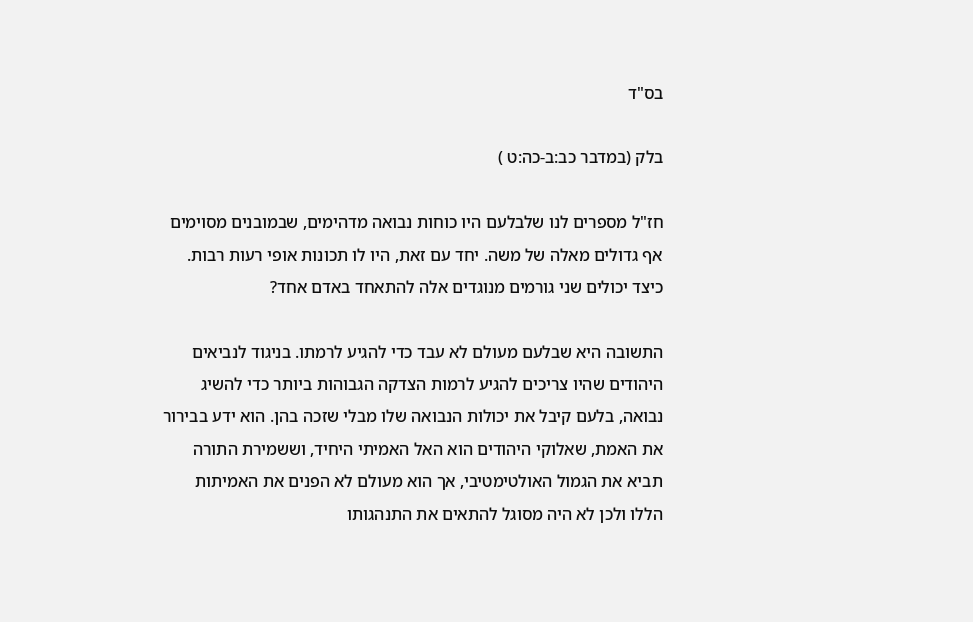בס"ד

בלק (במדבר כב:ב-כה:ט )

חז"ל מספרים לנו שלבלעם היו כוחות נבואה מדהימים, שבמובנים מסוימים אף גדולים מאלה של משה. יחד עם זאת, היו לו תכונות אופי רעות רבות. כיצד יכולים שני גורמים מנוגדים אלה להתאחד באדם אחד?

התשובה היא שבלעם מעולם לא עבד כדי להגיע לרמתו. בניגוד לנביאים היהודים שהיו צריכים להגיע לרמות הצדקה הגבוהות ביותר כדי להשיג נבואה, בלעם קיבל את יכולות הנבואה שלו מבלי שזכה בהן. הוא ידע בבירור את האמת, שאלוקי היהודים הוא האל האמיתי היחיד, וששמירת התורה תביא את הגמול האולטימטיבי, אך הוא מעולם לא הפנים את האמיתות הללו ולכן לא היה מסוגל להתאים את התנהגותו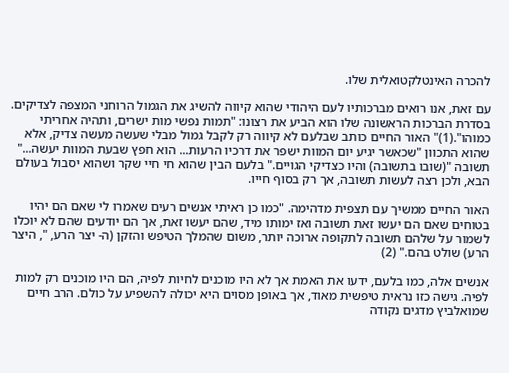להכרה האינטלקטואלית שלו.

עם זאת, אנו רואים מברכותיו לעם היהודי שהוא קיווה להשיג את הגמול הרוחני המצפה לצדיקים. בסדרת הברכות הראשונה שלו הוא הביע את רצונו: "תמות נפשי מות ישרים, ותהיה אחריתי כמוהו".(1)" האור החיים כותב שבלעם לא קיווה רק לקבל גמול מבלי שעשה מעשה צדיק, אלא שהוא התכוון "שכאשר יגיע יום המוות ישפר את דרכיו הרעות... הוא חפץ שבעת המוות יעשה..." תשובה "(שובו בתשובה) והיו כצדיקי הגויים." בלעם הבין שהוא חי חיי שקר ושהוא יסבול בעולם הבא, ולכן רצה לעשות תשובה, אך רק בסוף חייו.

האור החיים ממשיך עם תצפית מדהימה. "כמו כן ראיתי אנשים רעים שאמרו לי שאם הם יהיו בטוחים שאם הם יעשו זאת תשובה ואז ימותו מיד, שהם יעשו זאת, אך הם יודעים שהם לא יוכלו לשמור על שלהם תשובה לתקופה ארוכה יותר, משום שהמלך הטיפש והזקן (ה- יצר הרע, ", היצר הרע) שולט בהם." (2)

אנשים אלה, כמו בלעם, ידעו את האמת אך לא היו מוכנים לחיות לפיה, הם היו מוכנים רק למות לפיה. גישה כזו נראית טיפשית מאוד, אך באופן מסוים היא יכולה להשפיע על כולם. הרב חיים שמואלביץ מדגים נקודה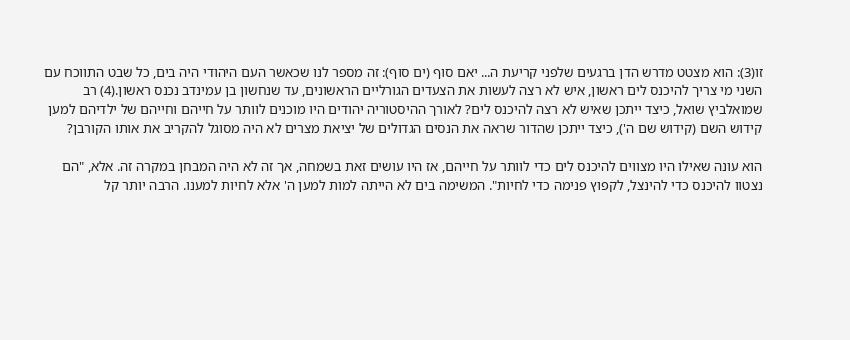זו(3): הוא מצטט מדרש הדן ברגעים שלפני קריעת ה... יאם סוף (ים סוף): זה מספר לנו שכאשר העם היהודי היה בים, כל שבט התווכח עם השני מי צריך להיכנס לים ראשון, איש לא רצה לעשות את הצעדים הגורליים הראשונים, עד שנחשון בן עמינדב נכנס ראשון.(4) רב שמואלביץ שואל, כיצד ייתכן שאיש לא רצה להיכנס לים? לאורך ההיסטוריה יהודים היו מוכנים לוותר על חייהם וחייהם של ילדיהם למען קידוש השם (קידוש שם ה'), כיצד ייתכן שהדור שראה את הנסים הגדולים של יציאת מצרים לא היה מסוגל להקריב את אותו הקורבן?

הוא עונה שאילו היו מצווים להיכנס לים כדי לוותר על חייהם, אז היו עושים זאת בשמחה, אך זה לא היה המבחן במקרה זה. אלא, "הם נצטוו להיכנס כדי להינצל, לקפוץ פנימה כדי לחיות". המשימה בים לא הייתה למות למען ה' אלא לחיות למענו. הרבה יותר קל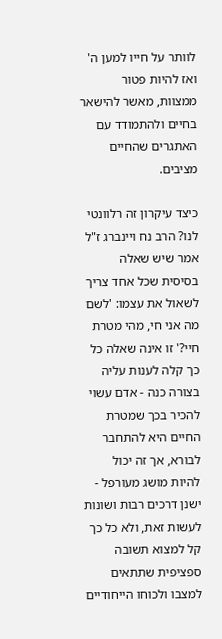לוותר על חייו למען ה' ואז להיות פטור ממצוות, מאשר להישאר בחיים ולהתמודד עם האתגרים שהחיים מציבים.

כיצד עיקרון זה רלוונטי לנו? הרב נח ויינברג ז"ל אמר שיש שאלה בסיסית שכל אחד צריך לשאול את עצמו: 'לשם מה אני חי, מהי מטרת חיי?' זו אינה שאלה כל כך קלה לענות עליה בצורה כנה - אדם עשוי להכיר בכך שמטרת החיים היא להתחבר לבורא, אך זה יכול להיות מושג מעורפל - ישנן דרכים רבות ושונות לעשות זאת, ולא כל כך קל למצוא תשובה ספציפית שתתאים למצבו ולכוחו הייחודיים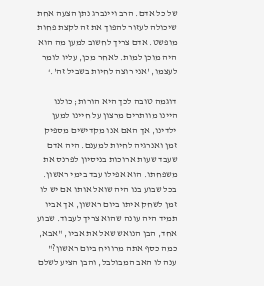של כל אדם. הרב ויינברג נתן הצעה אחת שיכולה לעזור להפוך את זה לקצת פחות מופשט. אדם צריך לחשוב למען מה הוא היה מוכן למות. לאחר מכן, עליו לומר לעצמו, 'אני רוצה לחיות בשביל זה'.‘

דוגמה טובה לכך היא הורות; כולנו היינו מוותרים מרצון על חיינו למען ילדינו, אך האם אנו מקדישים מספיק זמן ואנרגיה לחיות למענם. היה אדם שעבד שעות ארוכות בניסיון לפרנס את משפחתו. הוא אפילו עבד בימי ראשון. בכל שבוע בנו היה שואל אותו אם יש לו זמן לשחק איתו ביום ראשון, אך אביו תמיד היה עונה שהוא צריך לעבוד. שבוע אחד, הבן הנואש שאל את אביו, "אבא, כמה כסף אתה מרוויח ביום ראשון?" ענה לו האב המבולבל, והבן הציע לשלם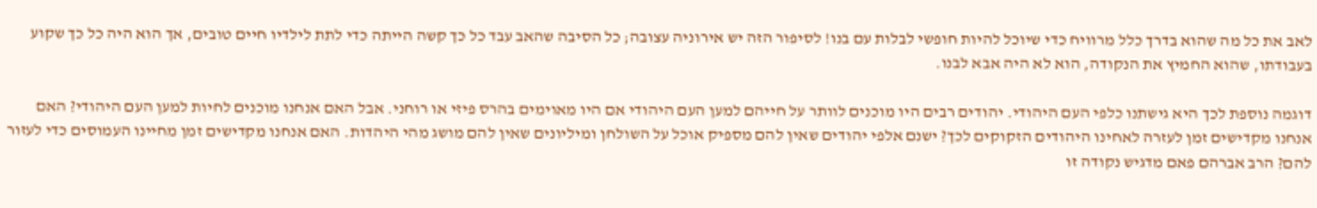לאב את כל מה שהוא בדרך כלל מרוויח כדי שיוכל להיות חופשי לבלות עם בנו! לסיפור הזה יש אירוניה עצובה; כל הסיבה שהאב עבד כל כך קשה הייתה כדי לתת לילדיו חיים טובים, אך הוא היה כל כך שקוע בעבודתו, שהוא החמיץ את הנקודה, הוא לא היה אבא לבנו.

דוגמה נוספת לכך היא גישתנו כלפי העם היהודי. יהודים רבים היו מוכנים לוותר על חייהם למען העם היהודי אם היו מאוימים בהרס פיזי או רוחני. אבל האם אנחנו מוכנים לחיות למען העם היהודי? האם אנחנו מקדישים זמן לעזרה לאחינו היהודים הזקוקים לכך? ישנם אלפי יהודים שאין להם מספיק אוכל על השולחן ומיליונים שאין להם מושג מהי היהדות. האם אנחנו מקדישים זמן מחיינו העמוסים כדי לעזור להם? הרב אברהם פאם מדגיש נקודה זו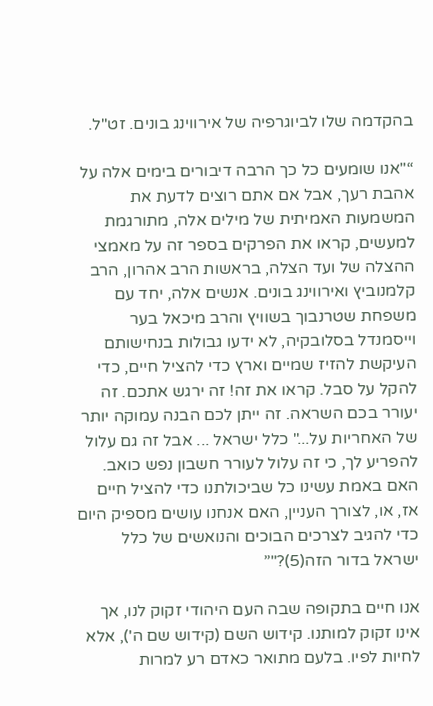בהקדמה שלו לביוגרפיה של אירווינג בונים. זט"ל.

“"אנו שומעים כל כך הרבה דיבורים בימים אלה על אהבת רעך, אבל אם אתם רוצים לדעת את המשמעות האמיתית של מילים אלה, מתורגמת למעשים, קראו את הפרקים בספר זה על מאמצי ההצלה של ועד הצלה, בראשות הרב אהרון, הרב קלמנוביץ ואירווינג בונים. אנשים אלה, יחד עם משפחת שטרנבוך בשוויץ והרב מיכאל בער וייסמנדל בסלובקיה, לא ידעו גבולות בנחישותם העיקשת להזיז שמיים וארץ כדי להציל חיים, כדי להקל על סבל. קראו את זה! זה ירגש אתכם. זה יעורר בכם השראה. זה ייתן לכם הבנה עמוקה יותר של האחריות על..." כלל ישראל ... אבל זה גם עלול להפריע לך, כי זה עלול לעורר חשבון נפש כואב. האם באמת עשינו כל שביכולתנו כדי להציל חיים אז, או, לצורך העניין, האם אנחנו עושים מספיק היום כדי להגיב לצרכים הבוכים והנואשים של כלל ישראל בדור הזה(5)?"”

אנו חיים בתקופה שבה העם היהודי זקוק לנו, אך אינו זקוק למותנו. קידוש השם (קידוש שם ה'), אלא לחיות לפיו. בלעם מתואר כאדם רע למרות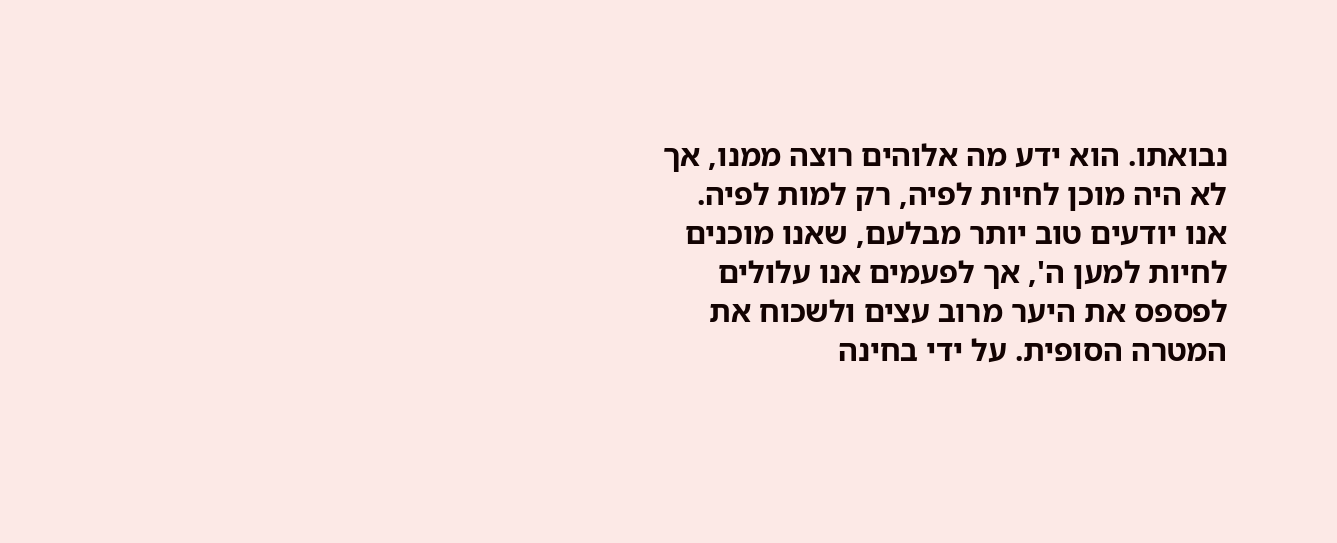נבואתו. הוא ידע מה אלוהים רוצה ממנו, אך לא היה מוכן לחיות לפיה, רק למות לפיה. אנו יודעים טוב יותר מבלעם, שאנו מוכנים לחיות למען ה', אך לפעמים אנו עלולים לפספס את היער מרוב עצים ולשכוח את המטרה הסופית. על ידי בחינה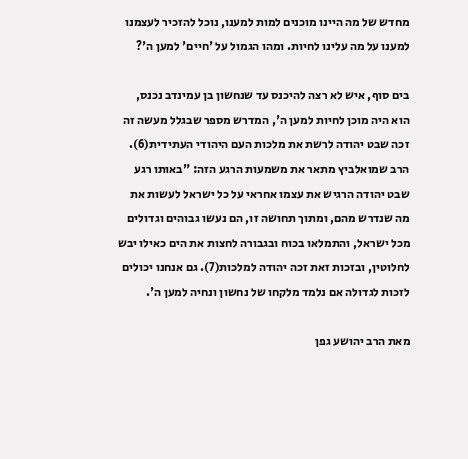מחדש של מה היינו מוכנים למות למענו, נוכל להזכיר לעצמנו למענו על מה עלינו לחיות. ומהו הגמול על 'חיים' למען ה'?

בים סוף, איש לא רצה להיכנס עד שנחשון בן עמינדב נכנס, הוא היה מוכן לחיות למען ה', המדרש מספר שבגלל מעשה זה זכה שבט יהודה לרשת את מלכות העם היהודי העתידית(6). הרב שמואלביץ מתאר את משמעות הרגע הזה: "באותו רגע שבט יהודה הרגיש את עצמו אחראי על כל ישראל לעשות את מה שנדרש מהם, ומתוך תחושה זו, הם נעשו גבוהים וגדולים מכל ישראל, והתמלאו בכוח ובגבורה לחצות את הים כאילו יבש לחלוטין, ובזכות זאת זכה יהודה למלכות(7). גם אנחנו יכולים לזכות לגדולה אם נלמד מלקחו של נחשון ונחיה למען ה'.

מאת הרב יהושע גפן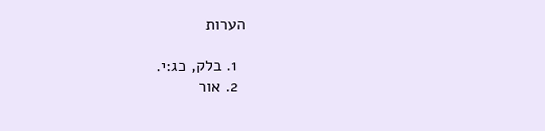הערות

  1. בלק, כג:י.
  2. אור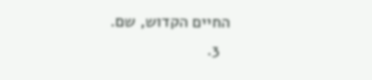החיים הקדוש, שם.
  3.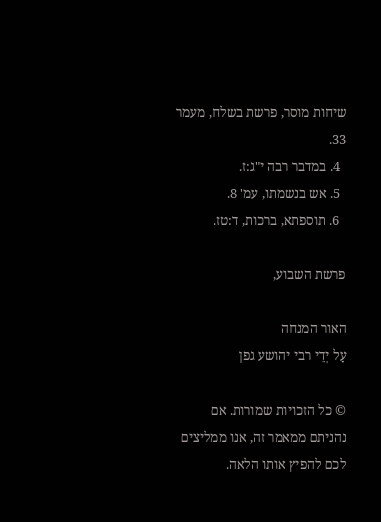שיחות מוסר, פרשת בשלח, מעמר 33.
  4. במדבר רבה י"ג:ז.
  5. אש בנשמתו, עמ' 8.
  6. תוספתא, ברכות, ד:טז.

פרשת השבוע,

האור המנחה
עַל יְדֵי רבי יהושע גפן

© כל הזכויות שמורות. אם נהניתם ממאמר זה, אנו ממליצים לכם להפיץ אותו הלאה.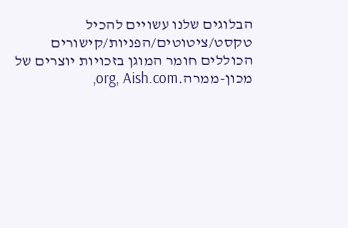הבלוגים שלנו עשויים להכיל טקסט/ציטוטים/הפניות/קישורים הכוללים חומר המוגן בזכויות יוצרים של מכון-ממרה.org, Aish.com,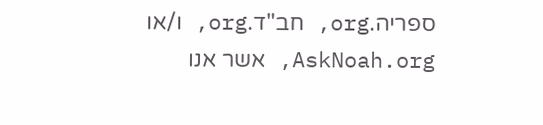ספריה.org, חב"ד.org, ו/או AskNoah.org, אשר אנו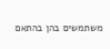משתמשים בהן בהתאם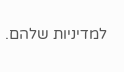למדיניות שלהם.